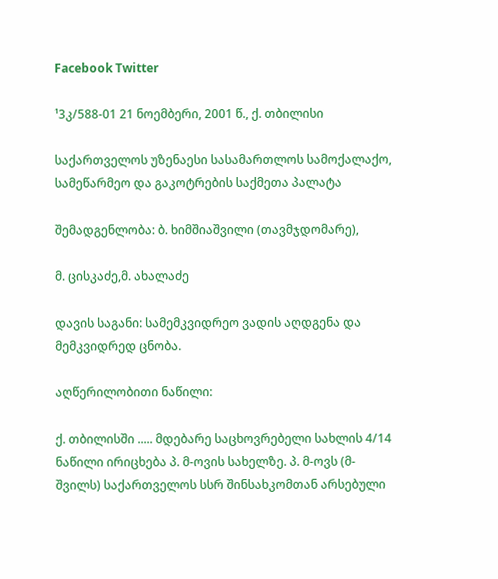Facebook Twitter

¹3კ/588-01 21 ნოემბერი, 2001 წ., ქ. თბილისი

საქართველოს უზენაესი სასამართლოს სამოქალაქო, სამეწარმეო და გაკოტრების საქმეთა პალატა

შემადგენლობა: ბ. ხიმშიაშვილი (თავმჯდომარე),

მ. ცისკაძე,მ. ახალაძე

დავის საგანი: სამემკვიდრეო ვადის აღდგენა და მემკვიდრედ ცნობა.

აღწერილობითი ნაწილი:

ქ. თბილისში ..... მდებარე საცხოვრებელი სახლის 4/14 ნაწილი ირიცხება პ. მ-ოვის სახელზე. პ. მ-ოვს (მ-შვილს) საქართველოს სსრ შინსახკომთან არსებული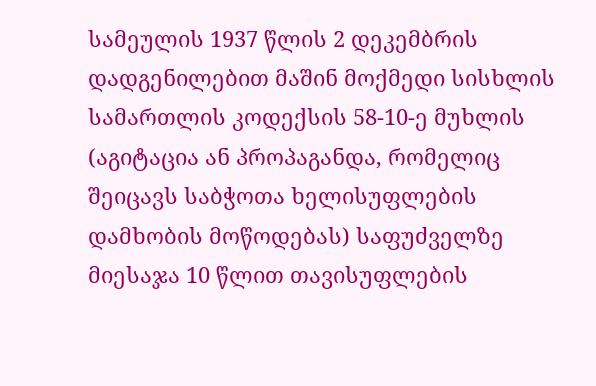სამეულის 1937 წლის 2 დეკემბრის დადგენილებით მაშინ მოქმედი სისხლის სამართლის კოდექსის 58-10-ე მუხლის (აგიტაცია ან პროპაგანდა, რომელიც შეიცავს საბჭოთა ხელისუფლების დამხობის მოწოდებას) საფუძველზე მიესაჯა 10 წლით თავისუფლების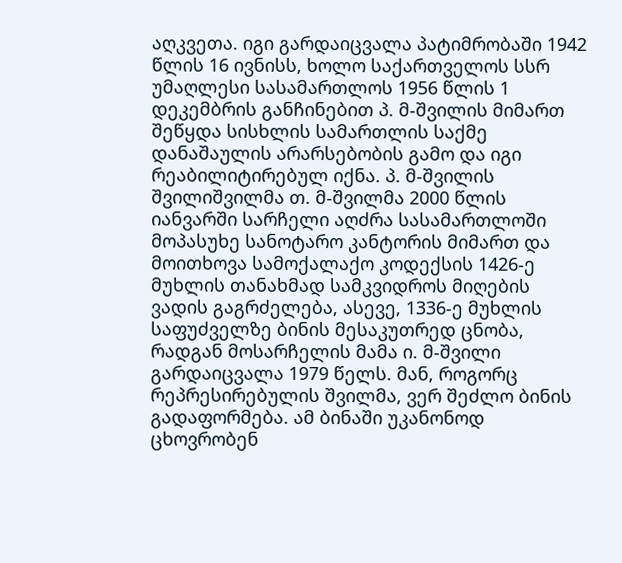აღკვეთა. იგი გარდაიცვალა პატიმრობაში 1942 წლის 16 ივნისს, ხოლო საქართველოს სსრ უმაღლესი სასამართლოს 1956 წლის 1 დეკემბრის განჩინებით პ. მ-შვილის მიმართ შეწყდა სისხლის სამართლის საქმე დანაშაულის არარსებობის გამო და იგი რეაბილიტირებულ იქნა. პ. მ-შვილის შვილიშვილმა თ. მ-შვილმა 2000 წლის იანვარში სარჩელი აღძრა სასამართლოში მოპასუხე სანოტარო კანტორის მიმართ და მოითხოვა სამოქალაქო კოდექსის 1426-ე მუხლის თანახმად სამკვიდროს მიღების ვადის გაგრძელება, ასევე, 1336-ე მუხლის საფუძველზე ბინის მესაკუთრედ ცნობა, რადგან მოსარჩელის მამა ი. მ-შვილი გარდაიცვალა 1979 წელს. მან, როგორც რეპრესირებულის შვილმა, ვერ შეძლო ბინის გადაფორმება. ამ ბინაში უკანონოდ ცხოვრობენ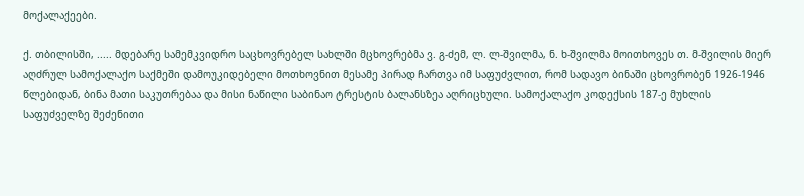მოქალაქეები.

ქ. თბილისში, ..... მდებარე სამემკვიდრო საცხოვრებელ სახლში მცხოვრებმა ვ. გ-ძემ, ლ. ლ-შვილმა, ნ. ხ-შვილმა მოითხოვეს თ. მ-შვილის მიერ აღძრულ სამოქალაქო საქმეში დამოუკიდებელი მოთხოვნით მესამე პირად ჩართვა იმ საფუძვლით, რომ სადავო ბინაში ცხოვრობენ 1926-1946 წლებიდან, ბინა მათი საკუთრებაა და მისი ნაწილი საბინაო ტრესტის ბალანსზეა აღრიცხული. სამოქალაქო კოდექსის 187-ე მუხლის საფუძველზე შეძენითი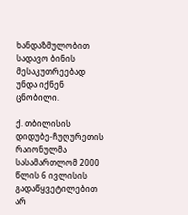ხანდაზმულობით სადავო ბინის მესაკუთრეებად უნდა იქნენ ცნობილი.

ქ. თბილისის დიდუბე-ჩუღურეთის რაიონულმა სასამართლომ 2000 წლის 6 ივლისის გადაწყვეტილებით არ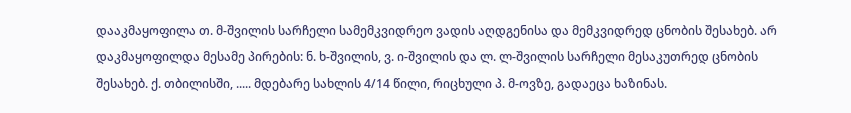დააკმაყოფილა თ. მ-შვილის სარჩელი სამემკვიდრეო ვადის აღდგენისა და მემკვიდრედ ცნობის შესახებ. არ დაკმაყოფილდა მესამე პირების: ნ. ხ-შვილის, ვ. ი-შვილის და ლ. ლ-შვილის სარჩელი მესაკუთრედ ცნობის შესახებ. ქ. თბილისში, ..... მდებარე სახლის 4/14 წილი, რიცხული პ. მ-ოვზე, გადაეცა ხაზინას.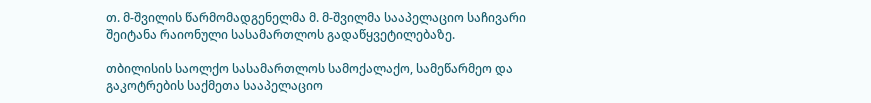თ. მ-შვილის წარმომადგენელმა მ. მ-შვილმა სააპელაციო საჩივარი შეიტანა რაიონული სასამართლოს გადაწყვეტილებაზე.

თბილისის საოლქო სასამართლოს სამოქალაქო, სამეწარმეო და გაკოტრების საქმეთა სააპელაციო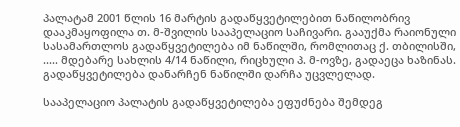პალატამ 2001 წლის 16 მარტის გადაწყვეტილებით ნაწილობრივ დააკმაყოფილა თ. მ-შვილის სააპელაციო საჩივარი. გააუქმა რაიონული სასამართლოს გადაწყვეტილება იმ ნაწილში, რომლითაც ქ. თბილისში, ..... მდებარე სახლის 4/14 ნაწილი, რიცხული პ. მ-ოვზე, გადაეცა ხაზინას. გადაწყვეტილება დანარჩენ ნაწილში დარჩა უცვლელად.

სააპელაციო პალატის გადაწყვეტილება ეფუძნება შემდეგ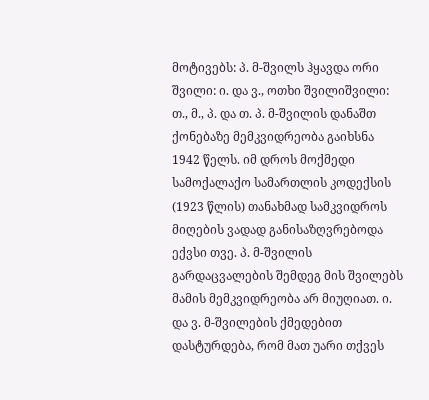მოტივებს: პ. მ-შვილს ჰყავდა ორი შვილი: ი. და ვ., ოთხი შვილიშვილი: თ., მ., პ. და თ. პ. მ-შვილის დანაშთ ქონებაზე მემკვიდრეობა გაიხსნა 1942 წელს. იმ დროს მოქმედი სამოქალაქო სამართლის კოდექსის (1923 წლის) თანახმად სამკვიდროს მიღების ვადად განისაზღვრებოდა ექვსი თვე. პ. მ-შვილის გარდაცვალების შემდეგ მის შვილებს მამის მემკვიდრეობა არ მიუღიათ. ი. და ვ. მ-შვილების ქმედებით დასტურდება, რომ მათ უარი თქვეს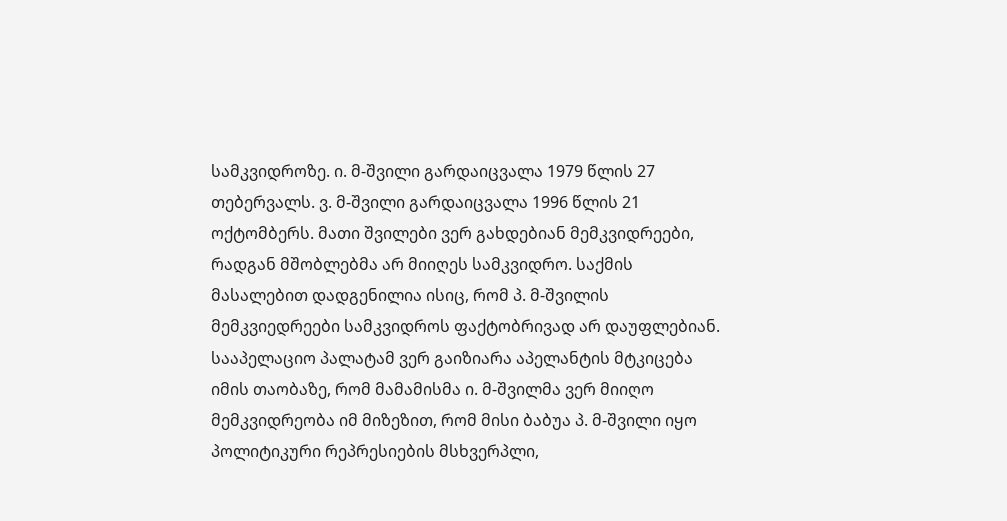სამკვიდროზე. ი. მ-შვილი გარდაიცვალა 1979 წლის 27 თებერვალს. ვ. მ-შვილი გარდაიცვალა 1996 წლის 21 ოქტომბერს. მათი შვილები ვერ გახდებიან მემკვიდრეები, რადგან მშობლებმა არ მიიღეს სამკვიდრო. საქმის მასალებით დადგენილია ისიც, რომ პ. მ-შვილის მემკვიედრეები სამკვიდროს ფაქტობრივად არ დაუფლებიან. სააპელაციო პალატამ ვერ გაიზიარა აპელანტის მტკიცება იმის თაობაზე, რომ მამამისმა ი. მ-შვილმა ვერ მიიღო მემკვიდრეობა იმ მიზეზით, რომ მისი ბაბუა პ. მ-შვილი იყო პოლიტიკური რეპრესიების მსხვერპლი,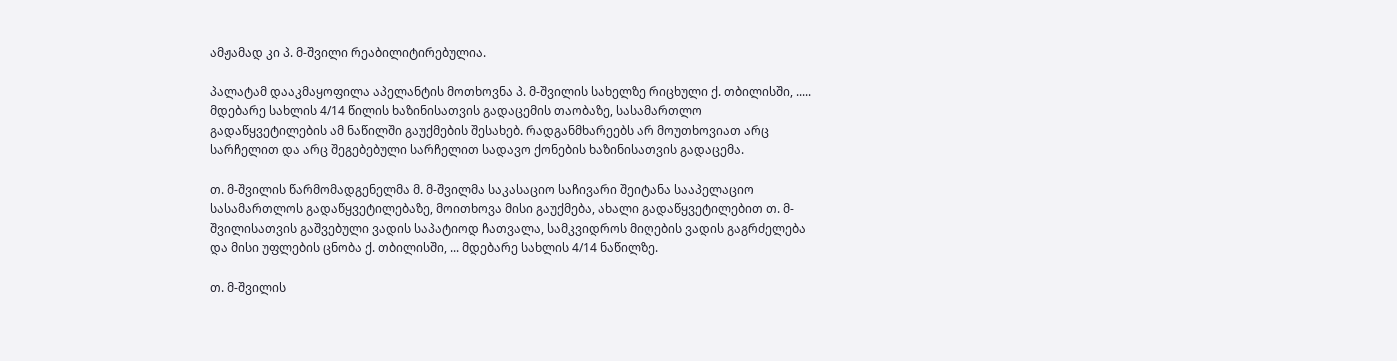ამჟამად კი პ. მ-შვილი რეაბილიტირებულია.

პალატამ დააკმაყოფილა აპელანტის მოთხოვნა პ. მ-შვილის სახელზე რიცხული ქ. თბილისში, ..... მდებარე სახლის 4/14 წილის ხაზინისათვის გადაცემის თაობაზე, სასამართლო გადაწყვეტილების ამ ნაწილში გაუქმების შესახებ. რადგანმხარეებს არ მოუთხოვიათ არც სარჩელით და არც შეგებებული სარჩელით სადავო ქონების ხაზინისათვის გადაცემა.

თ. მ-შვილის წარმომადგენელმა მ. მ-შვილმა საკასაციო საჩივარი შეიტანა სააპელაციო სასამართლოს გადაწყვეტილებაზე, მოითხოვა მისი გაუქმება, ახალი გადაწყვეტილებით თ. მ-შვილისათვის გაშვებული ვადის საპატიოდ ჩათვალა, სამკვიდროს მიღების ვადის გაგრძელება და მისი უფლების ცნობა ქ. თბილისში, ... მდებარე სახლის 4/14 ნაწილზე.

თ. მ-შვილის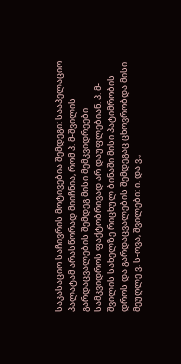საკასაციო საჩივრის მოტივებია შემდეგი: სააპელაციო პალატამ არასწორად მიიჩნია, რომ პ. მ-შვილის გარდაცვალების შემდეგ მისი მემკვიდრეები სამკვიდროს ფაქტობრივად არ დაუფლებიან. პ. მ-შვილის სახელზე რიცხულ ბინაში მისი პატიმრობის დროს და გარდაცვალების შემდეგაც ცხოვრობდა მისი მეუღლე ვ. ს-ოვა, შვილები: ი. და ვ.,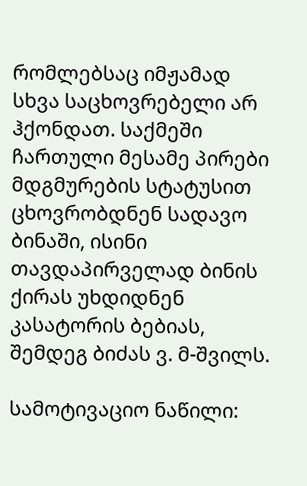რომლებსაც იმჟამად სხვა საცხოვრებელი არ ჰქონდათ. საქმეში ჩართული მესამე პირები მდგმურების სტატუსით ცხოვრობდნენ სადავო ბინაში, ისინი თავდაპირველად ბინის ქირას უხდიდნენ კასატორის ბებიას, შემდეგ ბიძას ვ. მ-შვილს.

სამოტივაციო ნაწილი: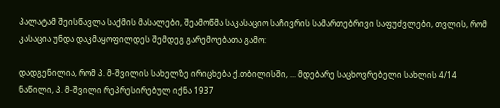პალატამ შეისწავლა საქმის მასალები, შეამოწმა საკასაციო საჩივრის სამართებრივი საფუძვლები, თვლის, რომ კასაცია უნდა დაკმაყოფილდეს შემდეგ გარემოებათა გამო:

დადგენილია, რომ პ. მ-შვილის სახელზე ირიცხება ქ.თბილისში, ... მდებარე საცხოვრებელი სახლის 4/14 ნაწილი, პ. მ-შვილი რეპრესირებულ იქნა 1937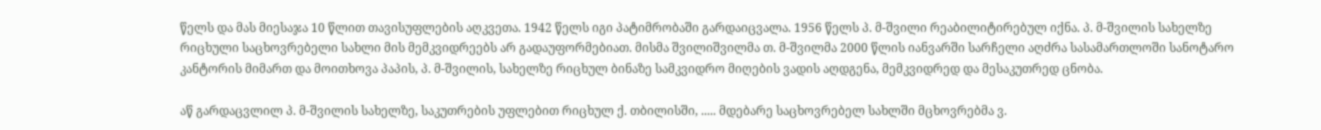წელს და მას მიესაჯა 10 წლით თავისუფლების აღკვეთა. 1942 წელს იგი პატიმრობაში გარდაიცვალა. 1956 წელს პ. მ-შვილი რეაბილიტირებულ იქნა. პ. მ-შვილის სახელზე რიცხული საცხოვრებელი სახლი მის მემკვიდრეებს არ გადაუფორმებიათ. მისმა შვილიშვილმა თ. მ-შვილმა 2000 წლის იანვარში სარჩელი აღძრა სასამართლოში სანოტარო კანტორის მიმართ და მოითხოვა პაპის, პ. მ-შვილის, სახელზე რიცხულ ბინაზე სამკვიდრო მიღების ვადის აღდგენა, მემკვიდრედ და მესაკუთრედ ცნობა.

აწ გარდაცვლილ პ. მ-შვილის სახელზე, საკუთრების უფლებით რიცხულ ქ. თბილისში, ..... მდებარე საცხოვრებელ სახლში მცხოვრებმა ვ.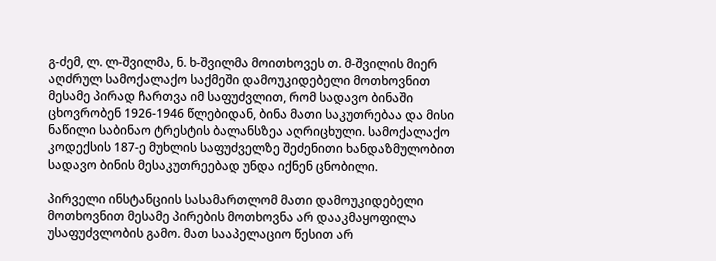გ-ძემ, ლ. ლ-შვილმა, ნ. ხ-შვილმა მოითხოვეს თ. მ-შვილის მიერ აღძრულ სამოქალაქო საქმეში დამოუკიდებელი მოთხოვნით მესამე პირად ჩართვა იმ საფუძვლით, რომ სადავო ბინაში ცხოვრობენ 1926-1946 წლებიდან, ბინა მათი საკუთრებაა და მისი ნაწილი საბინაო ტრესტის ბალანსზეა აღრიცხული. სამოქალაქო კოდექსის 187-ე მუხლის საფუძველზე შეძენითი ხანდაზმულობით სადავო ბინის მესაკუთრეებად უნდა იქნენ ცნობილი.

პირველი ინსტანციის სასამართლომ მათი დამოუკიდებელი მოთხოვნით მესამე პირების მოთხოვნა არ დააკმაყოფილა უსაფუძვლობის გამო. მათ სააპელაციო წესით არ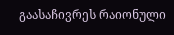გაასაჩივრეს რაიონული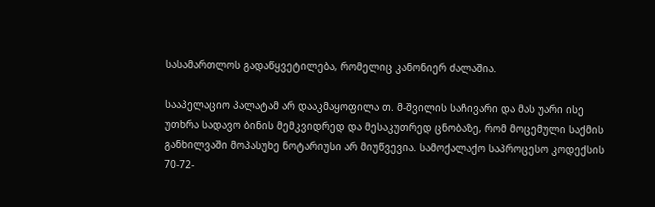სასამართლოს გადაწყვეტილება, რომელიც კანონიერ ძალაშია.

სააპელაციო პალატამ არ დააკმაყოფილა თ. მ-შვილის საჩივარი და მას უარი ისე უთხრა სადავო ბინის მემკვიდრედ და მესაკუთრედ ცნობაზე, რომ მოცემული საქმის განხილვაში მოპასუხე ნოტარიუსი არ მიუწვევია. სამოქალაქო საპროცესო კოდექსის 70-72-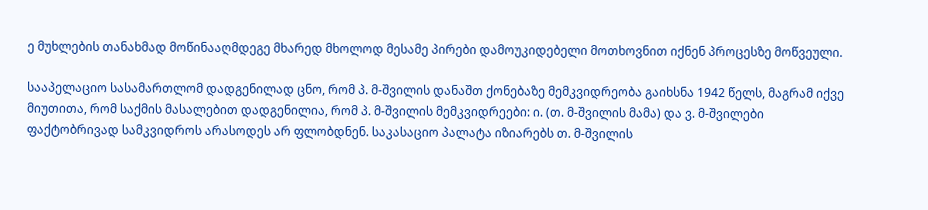ე მუხლების თანახმად მოწინააღმდეგე მხარედ მხოლოდ მესამე პირები დამოუკიდებელი მოთხოვნით იქნენ პროცესზე მოწვეული.

სააპელაციო სასამართლომ დადგენილად ცნო, რომ პ. მ-შვილის დანაშთ ქონებაზე მემკვიდრეობა გაიხსნა 1942 წელს, მაგრამ იქვე მიუთითა, რომ საქმის მასალებით დადგენილია, რომ პ. მ-შვილის მემკვიდრეები: ი. (თ. მ-შვილის მამა) და ვ. მ-შვილები ფაქტობრივად სამკვიდროს არასოდეს არ ფლობდნენ. საკასაციო პალატა იზიარებს თ. მ-შვილის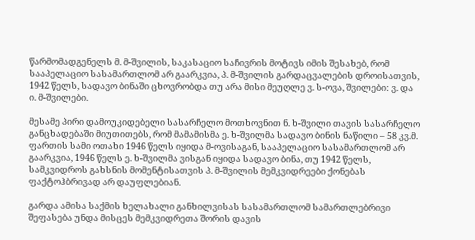წარმომადგენელს მ. მ-შვილის, საკასაციო საჩივრის მოტივს იმის შესახებ, რომ სააპელაციო სასამართლომ არ გაარკვია, პ. მ-შვილის გარდაცვალების დროისათვის, 1942 წელს, სადავო ბინაში ცხოვრობდა თუ არა მისი მეუღლე ვ. ს-ოვა, შვილები: ვ. და ი. მ-შვილები.

მესამე პირი დამოუკიდებელი სასარჩელო მოთხოვნით ნ. ხ-შვილი თავის სასარჩელო განცხადებაში მიუთითებს, რომ მამამისმა ე. ხ-შვილმა სადავო ბინის ნაწილი – 58 კვ.მ. ფართის სამი ოთახი 1946 წელს იყიდა მ-ოვისაგან, სააპელაციო სასამართლომ არ გაარკვია, 1946 წელს ე. ხ-შვილმა ვისგან იყიდა სადავო ბინა, თუ 1942 წელს, სამკვიდროს გახსნის მომენტისათვის პ. მ-შვილის მემკვიდრეები ქონებას ფაქტოჰბრივად არ დაუფლებიან.

გარდა ამისა საქმის ხელახალი განხილვისას სასამართლომ სამართლებრივი შეფასება უნდა მისცეს მემკვიდრეთა შორის დავის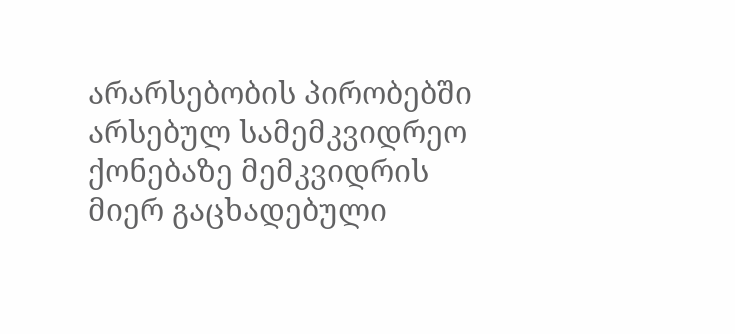არარსებობის პირობებში არსებულ სამემკვიდრეო ქონებაზე მემკვიდრის მიერ გაცხადებული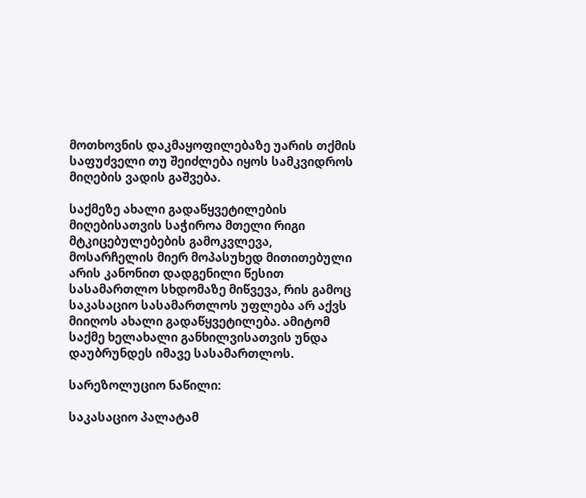მოთხოვნის დაკმაყოფილებაზე უარის თქმის საფუძველი თუ შეიძლება იყოს სამკვიდროს მიღების ვადის გაშვება.

საქმეზე ახალი გადაწყვეტილების მიღებისათვის საჭიროა მთელი რიგი მტკიცებულებების გამოკვლევა, მოსარჩელის მიერ მოპასუხედ მითითებული არის კანონით დადგენილი წესით სასამართლო სხდომაზე მიწვევა, რის გამოც საკასაციო სასამართლოს უფლება არ აქვს მიიღოს ახალი გადაწყვეტილება. ამიტომ საქმე ხელახალი განხილვისათვის უნდა დაუბრუნდეს იმავე სასამართლოს.

სარეზოლუციო ნაწილი:

საკასაციო პალატამ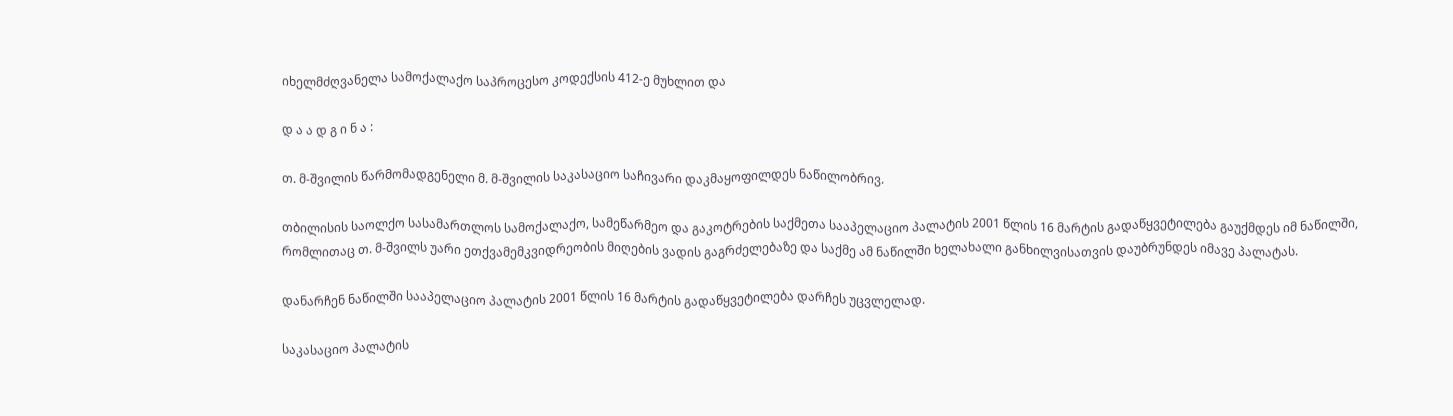იხელმძღვანელა სამოქალაქო საპროცესო კოდექსის 412-ე მუხლით და

დ ა ა დ გ ი ნ ა :

თ. მ-შვილის წარმომადგენელი მ. მ-შვილის საკასაციო საჩივარი დაკმაყოფილდეს ნაწილობრივ.

თბილისის საოლქო სასამართლოს სამოქალაქო, სამეწარმეო და გაკოტრების საქმეთა სააპელაციო პალატის 2001 წლის 16 მარტის გადაწყვეტილება გაუქმდეს იმ ნაწილში, რომლითაც თ. მ-შვილს უარი ეთქვამემკვიდრეობის მიღების ვადის გაგრძელებაზე და საქმე ამ ნაწილში ხელახალი განხილვისათვის დაუბრუნდეს იმავე პალატას.

დანარჩენ ნაწილში სააპელაციო პალატის 2001 წლის 16 მარტის გადაწყვეტილება დარჩეს უცვლელად.

საკასაციო პალატის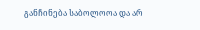განჩინება საბოლოოა და არ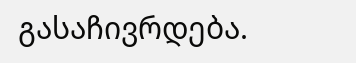გასაჩივრდება.